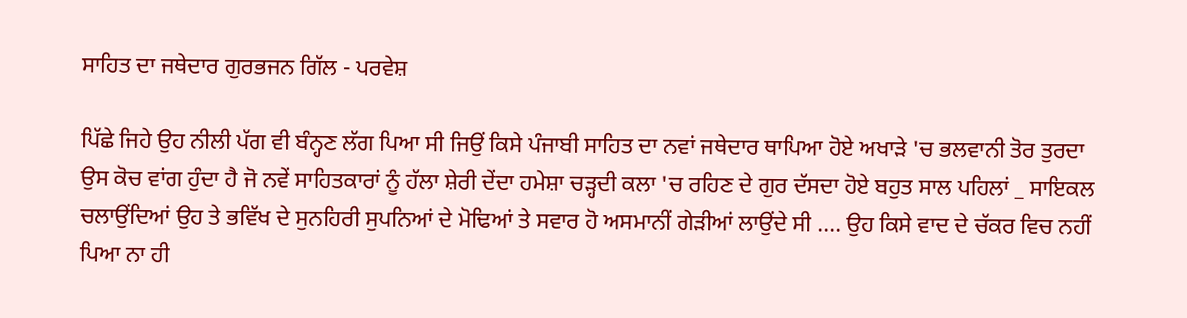ਸਾਹਿਤ ਦਾ ਜਥੇਦਾਰ ਗੁਰਭਜਨ ਗਿੱਲ - ਪਰਵੇਸ਼

ਪਿੱਛੇ ਜਿਹੇ ਉਹ ਨੀਲੀ ਪੱਗ ਵੀ ਬੰਨ੍ਹਣ ਲੱਗ ਪਿਆ ਸੀ ਜਿਉਂ ਕਿਸੇ ਪੰਜਾਬੀ ਸਾਹਿਤ ਦਾ ਨਵਾਂ ਜਥੇਦਾਰ ਥਾਪਿਆ ਹੋਏ ਅਖਾੜੇ 'ਚ ਭਲਵਾਨੀ ਤੋਰ ਤੁਰਦਾ ਉਸ ਕੋਚ ਵਾਂਗ ਹੁੰਦਾ ਹੈ ਜੋ ਨਵੇਂ ਸਾਹਿਤਕਾਰਾਂ ਨੂੰ ਹੱਲਾ ਸ਼ੇਰੀ ਦੇਂਦਾ ਹਮੇਸ਼ਾ ਚੜ੍ਹਦੀ ਕਲਾ 'ਚ ਰਹਿਣ ਦੇ ਗੁਰ ਦੱਸਦਾ ਹੋਏ ਬਹੁਤ ਸਾਲ ਪਹਿਲਾਂ _ ਸਾਇਕਲ ਚਲਾਉਂਦਿਆਂ ਉਹ ਤੇ ਭਵਿੱਖ ਦੇ ਸੁਨਹਿਰੀ ਸੁਪਨਿਆਂ ਦੇ ਮੋਢਿਆਂ ਤੇ ਸਵਾਰ ਹੋ ਅਸਮਾਨੀਂ ਗੇੜੀਆਂ ਲਾਉਂਦੇ ਸੀ .... ਉਹ ਕਿਸੇ ਵਾਦ ਦੇ ਚੱਕਰ ਵਿਚ ਨਹੀਂ ਪਿਆ ਨਾ ਹੀ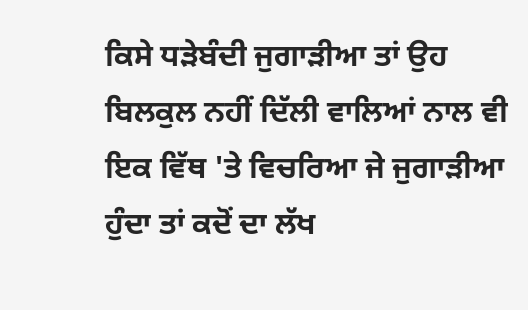ਕਿਸੇ ਧੜੇਬੰਦੀ ਜੁਗਾੜੀਆ ਤਾਂ ਉਹ ਬਿਲਕੁਲ ਨਹੀਂ ਦਿੱਲੀ ਵਾਲਿਆਂ ਨਾਲ ਵੀ ਇਕ ਵਿੱਥ 'ਤੇ ਵਿਚਰਿਆ ਜੇ ਜੁਗਾੜੀਆ ਹੁੰਦਾ ਤਾਂ ਕਦੋਂ ਦਾ ਲੱਖ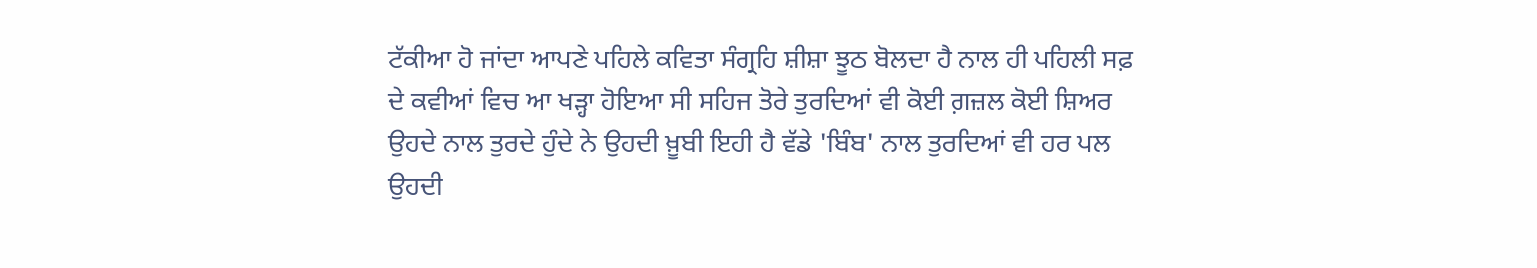ਟੱਕੀਆ ਹੋ ਜਾਂਦਾ ਆਪਣੇ ਪਹਿਲੇ ਕਵਿਤਾ ਸੰਗ੍ਰਹਿ ਸ਼ੀਸ਼ਾ ਝੂਠ ਬੋਲਦਾ ਹੈ ਨਾਲ ਹੀ ਪਹਿਲੀ ਸਫ਼ ਦੇ ਕਵੀਆਂ ਵਿਚ ਆ ਖੜ੍ਹਾ ਹੋਇਆ ਸੀ ਸਹਿਜ ਤੋਰੇ ਤੁਰਦਿਆਂ ਵੀ ਕੋਈ ਗ਼ਜ਼ਲ ਕੋਈ ਸ਼ਿਅਰ ਉਹਦੇ ਨਾਲ ਤੁਰਦੇ ਹੁੰਦੇ ਨੇ ਉਹਦੀ ਖ਼ੂਬੀ ਇਹੀ ਹੈ ਵੱਡੇ 'ਬਿੰਬ' ਨਾਲ ਤੁਰਦਿਆਂ ਵੀ ਹਰ ਪਲ ਉਹਦੀ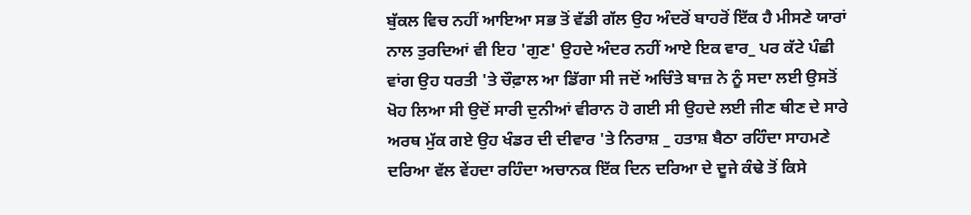ਬੁੱਕਲ ਵਿਚ ਨਹੀਂ ਆਇਆ ਸਭ ਤੋਂ ਵੱਡੀ ਗੱਲ ਉਹ ਅੰਦਰੋਂ ਬਾਹਰੋਂ ਇੱਕ ਹੈ ਮੀਸਣੇ ਯਾਰਾਂ ਨਾਲ ਤੁਰਦਿਆਂ ਵੀ ਇਹ 'ਗੁਣ' ਉਹਦੇ ਅੰਦਰ ਨਹੀਂ ਆਏ ਇਕ ਵਾਰ_ ਪਰ ਕੱਟੇ ਪੰਛੀ ਵਾਂਗ ਉਹ ਧਰਤੀ 'ਤੇ ਚੌਫ਼ਾਲ ਆ ਡਿੱਗਾ ਸੀ ਜਦੋਂ ਅਚਿੰਤੇ ਬਾਜ਼ ਨੇ ਨੂੰ ਸਦਾ ਲਈ ਉਸਤੋਂ ਖੋਹ ਲਿਆ ਸੀ ਉਦੋਂ ਸਾਰੀ ਦੁਨੀਆਂ ਵੀਰਾਨ ਹੋ ਗਈ ਸੀ ਉਹਦੇ ਲਈ ਜੀਣ ਥੀਣ ਦੇ ਸਾਰੇ ਅਰਥ ਮੁੱਕ ਗਏ ਉਹ ਖੰਡਰ ਦੀ ਦੀਵਾਰ 'ਤੇ ਨਿਰਾਸ਼ _ ਹਤਾਸ਼ ਬੈਠਾ ਰਹਿੰਦਾ ਸਾਹਮਣੇ ਦਰਿਆ ਵੱਲ ਵੇਂਹਦਾ ਰਹਿੰਦਾ ਅਚਾਨਕ ਇੱਕ ਦਿਨ ਦਰਿਆ ਦੇ ਦੂਜੇ ਕੰਢੇ ਤੋਂ ਕਿਸੇ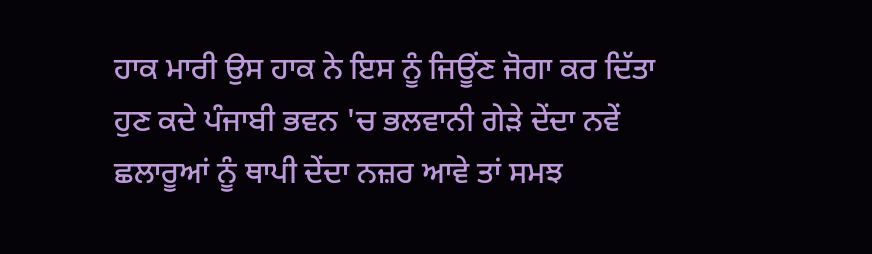ਹਾਕ ਮਾਰੀ ਉਸ ਹਾਕ ਨੇ ਇਸ ਨੂੰ ਜਿਊਂਣ ਜੋਗਾ ਕਰ ਦਿੱਤਾ ਹੁਣ ਕਦੇ ਪੰਜਾਬੀ ਭਵਨ 'ਚ ਭਲਵਾਨੀ ਗੇੜੇ ਦੇਂਦਾ ਨਵੇਂ ਛਲਾਰੂਆਂ ਨੂੰ ਥਾਪੀ ਦੇਂਦਾ ਨਜ਼ਰ ਆਵੇ ਤਾਂ ਸਮਝ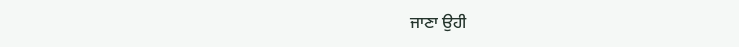ਜਾਣਾ ਉਹੀ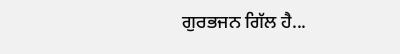ਗੁਰਭਜਨ ਗਿੱਲ ਹੈ...